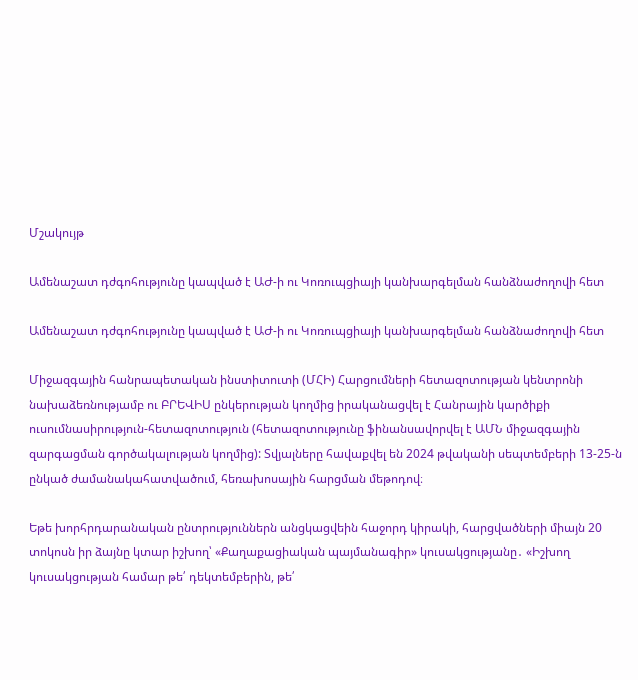Մշակույթ

Ամենաշատ դժգոհությունը կապված է ԱԺ-ի ու Կոռուպցիայի կանխարգելման հանձնաժողովի հետ

Ամենաշատ դժգոհությունը կապված է ԱԺ-ի ու Կոռուպցիայի կանխարգելման հանձնաժողովի հետ

Միջազգային հանրապետական ինստիտուտի (ՄՀԻ) Հարցումների հետազոտության կենտրոնի նախաձեռնությամբ ու ԲՐԵՎԻՍ ընկերության կողմից իրականացվել է Հանրային կարծիքի ուսումնասիրություն-հետազոտություն (հետազոտությունը ֆինանսավորվել է ԱՄՆ միջազգային զարգացման գործակալության կողմից): Տվյալները հավաքվել են 2024 թվականի սեպտեմբերի 13-25-ն ընկած ժամանակահատվածում, հեռախոսային հարցման մեթոդով։

Եթե խորհրդարանական ընտրություններն անցկացվեին հաջորդ կիրակի, հարցվածների միայն 20 տոկոսն իր ձայնը կտար իշխող՝ «Քաղաքացիական պայմանագիր» կուսակցությանը․ «Իշխող կուսակցության համար թե՛ դեկտեմբերին, թե՛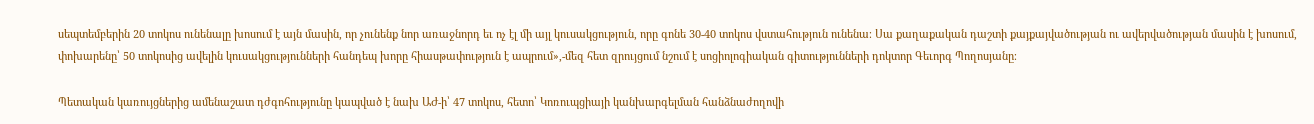սեպտեմբերին 20 տոկոս ունենալը խոսում է այն մասին, որ չունենք նոր առաջնորդ եւ ոչ էլ մի այլ կուսակցություն, որը գոնե 30-40 տոկոս վստահություն ունենա։ Սա քաղաքական դաշտի քայքայվածության ու ավերվածության մասին է խոսում, փոխարենը՝ 50 տոկոսից ավելին կուսակցությունների հանդեպ խորը հիասթափություն է ապրում»,-մեզ հետ զրույցում նշում է սոցիոլոգիական գիտությունների դոկտոր Գեւորգ Պողոսյանը։

Պետական կառույցներից ամենաշատ դժգոհությունը կապված է նախ ԱԺ-ի՝ 47 տոկոս, հետո՝ Կոռուպցիայի կանխարգելման հանձնաժողովի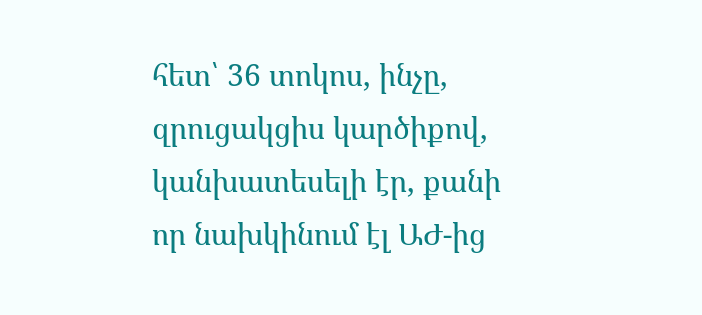հետ՝ 36 տոկոս, ինչը, զրուցակցիս կարծիքով, կանխատեսելի էր, քանի որ նախկինում էլ ԱԺ-ից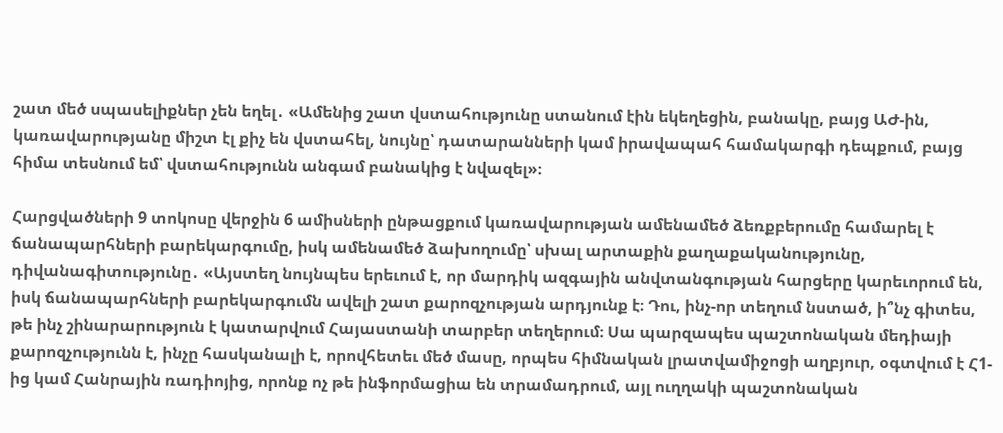շատ մեծ սպասելիքներ չեն եղել․ «Ամենից շատ վստահությունը ստանում էին եկեղեցին, բանակը, բայց ԱԺ-ին, կառավարությանը միշտ էլ քիչ են վստահել, նույնը՝ դատարանների կամ իրավապահ համակարգի դեպքում, բայց հիմա տեսնում եմ՝ վստահությունն անգամ բանակից է նվազել»։

Հարցվածների 9 տոկոսը վերջին 6 ամիսների ընթացքում կառավարության ամենամեծ ձեռքբերումը համարել է ճանապարհների բարեկարգումը, իսկ ամենամեծ ձախողումը՝ սխալ արտաքին քաղաքականությունը, դիվանագիտությունը․ «Այստեղ նույնպես երեւում է, որ մարդիկ ազգային անվտանգության հարցերը կարեւորում են, իսկ ճանապարհների բարեկարգումն ավելի շատ քարոզչության արդյունք է։ Դու, ինչ-որ տեղում նստած, ի՞նչ գիտես, թե ինչ շինարարություն է կատարվում Հայաստանի տարբեր տեղերում։ Սա պարզապես պաշտոնական մեդիայի քարոզչությունն է, ինչը հասկանալի է, որովհետեւ մեծ մասը, որպես հիմնական լրատվամիջոցի աղբյուր, օգտվում է Հ1-ից կամ Հանրային ռադիոյից, որոնք ոչ թե ինֆորմացիա են տրամադրում, այլ ուղղակի պաշտոնական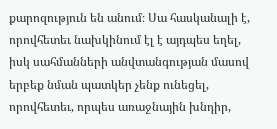քարոզություն են անում։ Սա հասկանալի է, որովհետեւ նախկինում էլ է այդպես եղել, իսկ սահմանների անվտանգության մասով երբեք նման պատկեր չենք ունեցել, որովհետեւ, որպես առաջնային խնդիր,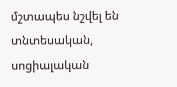մշտապես նշվել են տնտեսական, սոցիալական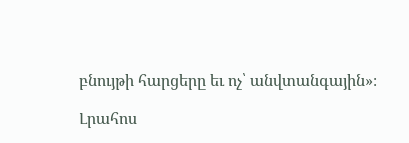բնույթի հարցերը եւ ոչ՝ անվտանգային»։

Լրահոս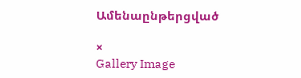Ամենաընթերցված

×
Gallery Image